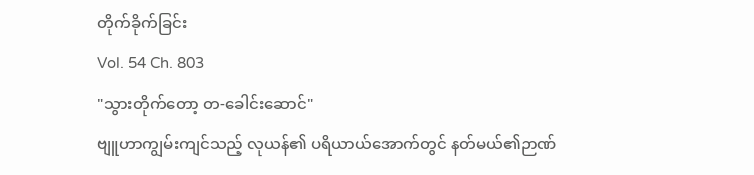တိုက်ခိုက်ခြင်း
Vol. 54 Ch. 803
"သွားတိုက်တော့ တ-ခေါင်းဆောင်"
ဗျူဟာကျွမ်းကျင်သည့် လုယန်၏ ပရိယာယ်အောက်တွင် နတ်မယ်၏ဉာဏ်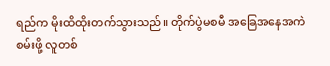ရည်က မိုးထိထိုးတက်သွားသည်။ တိုက်ပွဲမစမီ အခြေအနေအကဲစမ်းဖို့ လူတစ်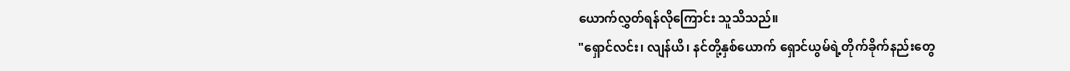ယောက်လွှတ်ရန်လိုကြောင်း သူသိသည်။
"ရှောင်လင်း၊ လျန်ယိ၊ နင်တို့နှစ်ယောက် ရှောင်ယွမ်ရဲ့တိုက်ခိုက်နည်းတွေ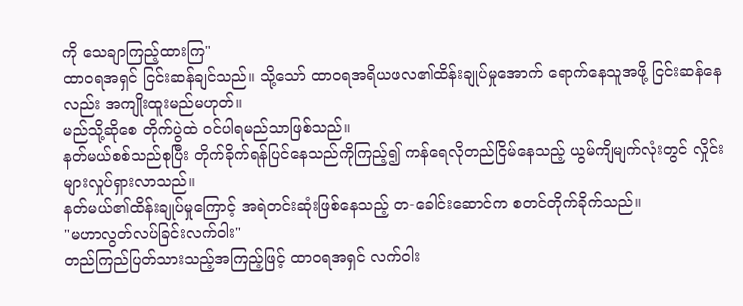ကို သေချာကြည့်ထားကြ"
ထာဝရအရှင် ငြင်းဆန်ချင်သည်။ သို့သော် ထာဝရအရိယဖလ၏ထိန်းချုပ်မှုအောက် ရောက်နေသူအဖို့ ငြင်းဆန်နေလည်း အကျိုးထူးမည်မဟုတ်။
မည်သို့ဆိုစေ တိုက်ပွဲထဲ ဝင်ပါရမည်သာဖြစ်သည်။
နတ်မယ်စစ်သည်စုပြီး တိုက်ခိုက်ရန်ပြင်နေသည်ကိုကြည့်၍ ကန်ရေလိုတည်ငြိမ်နေသည့် ယွမ်ကျိမျက်လုံးတွင် လှိုင်းများလှုပ်ရှားလာသည်။
နတ်မယ်၏ထိန်းချုပ်မှုကြောင့် အရဲတင်းဆုံးဖြစ်နေသည့် တ-ခေါင်းဆောင်က စတင်တိုက်ခိုက်သည်။
"မဟာလွတ်လပ်ခြင်းလက်ဝါး"
တည်ကြည်ပြတ်သားသည့်အကြည့်ဖြင့် ထာဝရအရှင် လက်ဝါး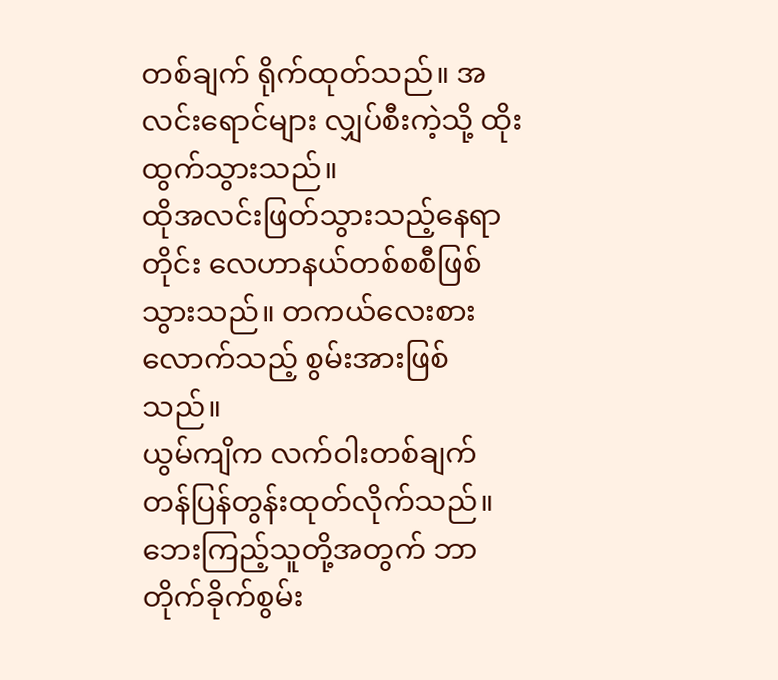တစ်ချက် ရိုက်ထုတ်သည်။ အလင်းရောင်များ လျှပ်စီးကဲ့သို့ ထိုးထွက်သွားသည်။
ထိုအလင်းဖြတ်သွားသည့်နေရာတိုင်း လေဟာနယ်တစ်စစီဖြစ်သွားသည်။ တကယ်လေးစားလောက်သည့် စွမ်းအားဖြစ်သည်။
ယွမ်ကျိက လက်ဝါးတစ်ချက် တန်ပြန်တွန်းထုတ်လိုက်သည်။ ဘေးကြည့်သူတို့အတွက် ဘာတိုက်ခိုက်စွမ်း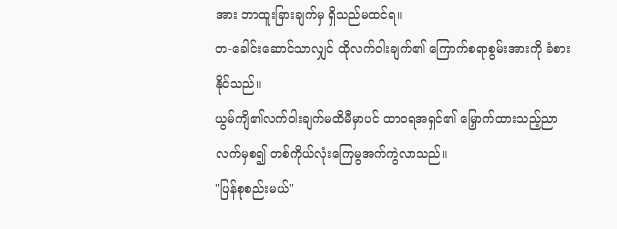အား ဘာထူးခြားချက်မှ ရှိသည်မထင်ရ။
တ-ခေါင်းဆောင်သာလျှင် ထိုလက်ဝါးချက်၏ ကြောက်စရာစွမ်းအားကို ခံစားနိုင်သည်။
ယွမ်ကျိ၏လက်ဝါးချက်မထိမီမှာပင် ထာဝရအရှင်၏ မြှောက်ထားသည့်ညာလက်မှစ၍ တစ်ကိုယ်လုံးကြေမွအက်ကွဲလာသည်။
"ပြန်စုစည်းမယ်"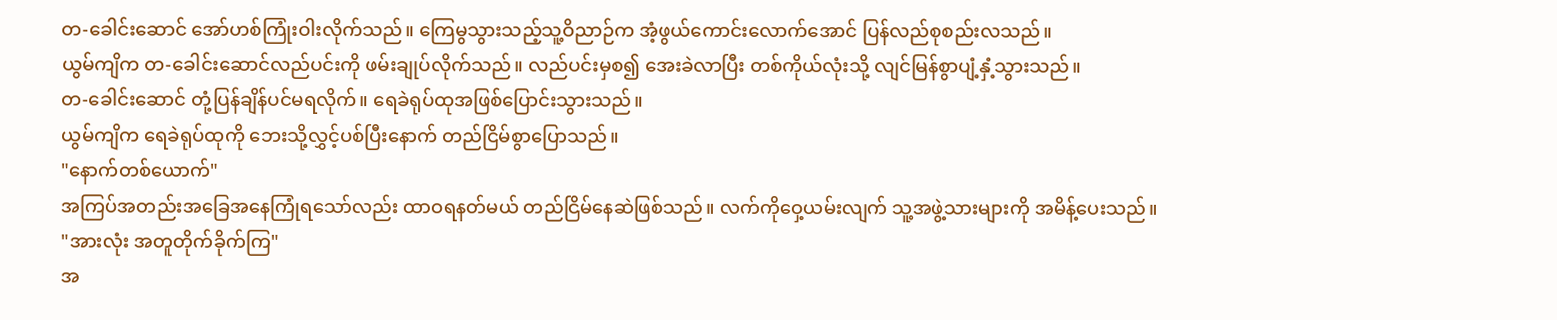တ-ခေါင်းဆောင် အော်ဟစ်ကြုံးဝါးလိုက်သည်။ ကြေမွသွားသည့်သူ့ဝိညာဉ်က အံ့ဖွယ်ကောင်းလောက်အောင် ပြန်လည်စုစည်းလသည်။
ယွမ်ကျိက တ-ခေါင်းဆောင်လည်ပင်းကို ဖမ်းချုပ်လိုက်သည်။ လည်ပင်းမှစ၍ အေးခဲလာပြီး တစ်ကိုယ်လုံးသို့ လျင်မြန်စွာပျံ့နှံ့သွားသည်။
တ-ခေါင်းဆောင် တုံ့ပြန်ချိန်ပင်မရလိုက်။ ရေခဲရုပ်ထုအဖြစ်ပြောင်းသွားသည်။
ယွမ်ကျိက ရေခဲရုပ်ထုကို ဘေးသို့လွှင့်ပစ်ပြီးနောက် တည်ငြိမ်စွာပြောသည်။
"နောက်တစ်ယောက်"
အကြပ်အတည်းအခြေအနေကြုံရသော်လည်း ထာဝရနတ်မယ် တည်ငြိမ်နေဆဲဖြစ်သည်။ လက်ကိုဝှေ့ယမ်းလျက် သူ့အဖွဲ့သားများကို အမိန့်ပေးသည်။
"အားလုံး အတူတိုက်ခိုက်ကြ"
အ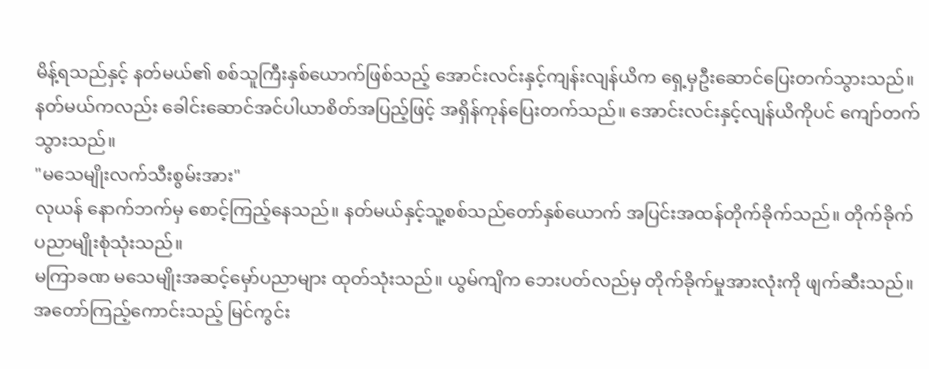မိန့်ရသည်နှင့် နတ်မယ်၏ စစ်သူကြီးနှစ်ယောက်ဖြစ်သည့် အောင်းလင်းနှင့်ကျန်းလျန်ယိက ရှေ့မှဦးဆောင်ပြေးတက်သွားသည်။
နတ်မယ်ကလည်း ခေါင်းဆောင်အင်ပါယာစိတ်အပြည့်ဖြင့် အရှိန်ကုန်ပြေးတက်သည်။ အောင်းလင်းနှင့်လျန်ယိကိုပင် ကျော်တက်သွားသည်။
"မသေမျိုးလက်သီးစွမ်းအား"
လုယန် နောက်ဘက်မှ စောင့်ကြည့်နေသည်။ နတ်မယ်နှင့်သူ့စစ်သည်တော်နှစ်ယောက် အပြင်းအထန်တိုက်ခိုက်သည်။ တိုက်ခိုက်ပညာမျိုးစုံသုံးသည်။
မကြာခဏ မသေမျိုးအဆင့်မှော်ပညာများ ထုတ်သုံးသည်။ ယွမ်ကျိက ဘေးပတ်လည်မှ တိုက်ခိုက်မှုအားလုံးကို ဖျက်ဆီးသည်။ အတော်ကြည့်ကောင်းသည့် မြင်ကွင်း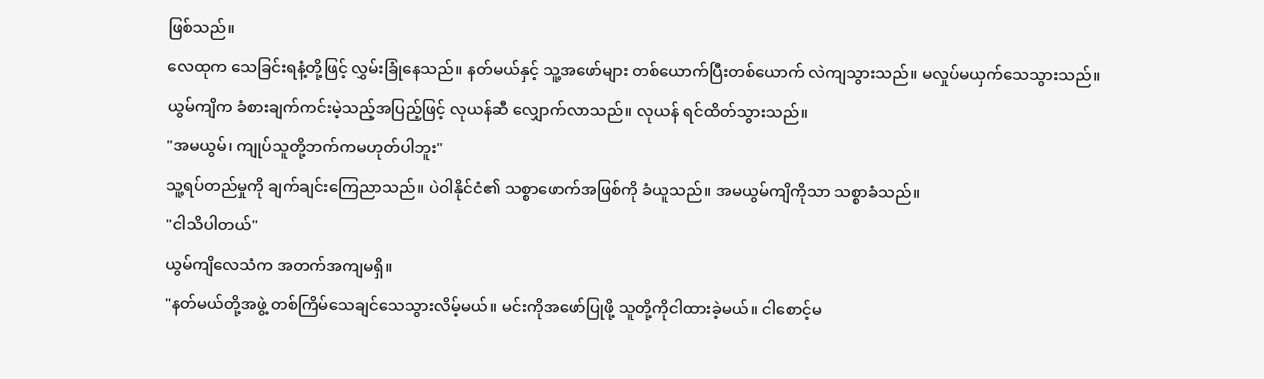ဖြစ်သည်။
လေထုက သေခြင်းရနံ့တို့ဖြင့် လွှမ်းခြုံနေသည်။ နတ်မယ်နှင့် သူ့အဖော်များ တစ်ယောက်ပြီးတစ်ယောက် လဲကျသွားသည်။ မလှုပ်မယှက်သေသွားသည်။
ယွမ်ကျိက ခံစားချက်ကင်းမဲ့သည့်အပြည့်ဖြင့် လုယန်ဆီ လျှောက်လာသည်။ လုယန် ရင်ထိတ်သွားသည်။
"အမယွမ်၊ ကျုပ်သူတို့ဘက်ကမဟုတ်ပါဘူး"
သူ့ရပ်တည်မှုကို ချက်ချင်းကြေညာသည်။ ပဲဝါနိုင်ငံ၏ သစ္စာဖောက်အဖြစ်ကို ခံယူသည်။ အမယွမ်ကျိကိုသာ သစ္စာခံသည်။
"ငါသိပါတယ်"
ယွမ်ကျိလေသံက အတက်အကျမရှိ။
"နတ်မယ်တို့အဖွဲ့ တစ်ကြိမ်သေချင်သေသွားလိမ့်မယ်။ မင်းကိုအဖော်ပြုဖို့ သူတို့ကိုငါထားခဲ့မယ်။ ငါစောင့်မ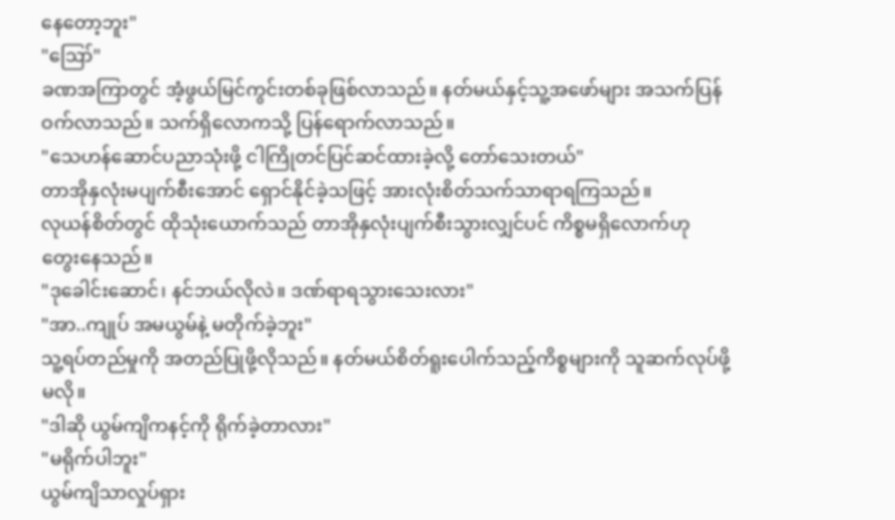နေတော့ဘူး"
"ဪ"
ခဏအကြာတွင် အံ့ဖွယ်မြင်ကွင်းတစ်ခုဖြစ်လာသည်။ နတ်မယ်နှင့်သူ့အဖော်များ အသက်ပြန်ဝက်လာသည်။ သက်ရှိလောကသို့ ပြန်ရောက်လာသည်။
"သေဟန်ဆောင်ပညာသုံးဖို့ ငါကြိုတင်ပြင်ဆင်ထားခဲ့လို့ တော်သေးတယ်"
တာအိုနှလုံးမပျက်စီးအောင် ရှောင်နိုင်ခဲ့သဖြင့် အားလုံးစိတ်သက်သာရာရကြသည်။
လုယန်စိတ်တွင် ထိုသုံးယောက်သည် တာအိုနှလုံးပျက်စီးသွားလျှင်ပင် ကိစ္စမရှိလောက်ဟု တွေးနေသည်။
"ဒုခေါင်းဆောင်၊ နင်ဘယ်လိုလဲ။ ဒဏ်ရာရသွားသေးလား"
"အာ..ကျုပ် အမယွမ်နဲ့ မတိုက်ခဲ့ဘူး"
သူ့ရပ်တည်မှုကို အတည်ပြုဖို့လိုသည်။ နတ်မယ်စိတ်ရူးပေါက်သည့်ကိစ္စများကို သူဆက်လုပ်ဖို့မလို။
"ဒါဆို ယွမ်ကျိကနင့်ကို ရိုက်ခဲ့တာလား"
"မရိုက်ပါဘူး"
ယွမ်ကျိသာလှုပ်ရှား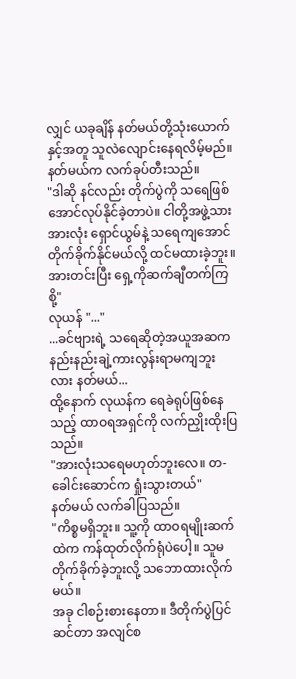လျှင် ယခုချိန် နတ်မယ်တို့သုံးယောက်နှင့်အတူ သူလဲလျောင်းနေရလိမ့်မည်။
နတ်မယ်က လက်ခုပ်တီးသည်။
"ဒါဆို နင်လည်း တိုက်ပွဲကို သရေဖြစ်အောင်လုပ်နိုင်ခဲ့တာပဲ။ ငါတို့အဖွဲ့သားအားလုံး ရှောင်ယွမ်နဲ့ သရေကျအောင်တိုက်ခိုက်နိုင်မယ်လို့ ထင်မထားခဲ့ဘူး။ အားတင်းပြီး ရှေ့ကိုဆက်ချီတက်ကြစို့"
လုယန် "..."
...ခင်ဗျားရဲ့ သရေဆိုတဲ့အယူအဆက နည်းနည်းချဲ့ကားလွန်းရာမကျဘူးလား နတ်မယ်...
ထို့နောက် လုယန်က ရေခဲရုပ်ဖြစ်နေသည့် ထာဝရအရှင်ကို လက်ညှိုးထိုးပြသည်။
"အားလုံးသရေမဟုတ်ဘူးလေ။ တ-ခေါင်းဆောင်က ရှုံးသွားတယ်"
နတ်မယ် လက်ခါပြသည်။
"ကိစ္စမရှိဘူး။ သူ့ကို ထာဝရမျိုးဆက်ထဲက ကန်ထုတ်လိုက်ရုံပဲပေါ့။ သူမတိုက်ခိုက်ခဲ့ဘူးလို့ သဘောထားလိုက်မယ်။
အခု ငါစဉ်းစားနေတာ။ ဒီတိုက်ပွဲပြင်ဆင်တာ အလျင်စ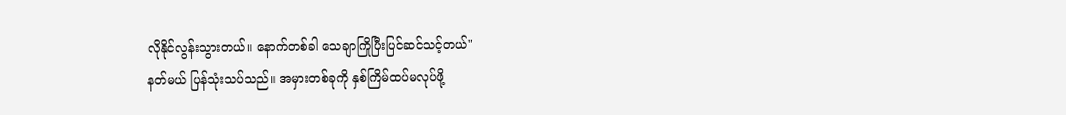လိုနိုင်လွန်းသွားတယ်။ နောက်တစ်ခါ သေချာကြိုပြီးပြင်ဆင်သင့်တယ်"
နတ်မယ် ပြန်သုံးသပ်သည်။ အမှားတစ်ခုကို နှစ်ကြိမ်ထပ်မလုပ်ဖို့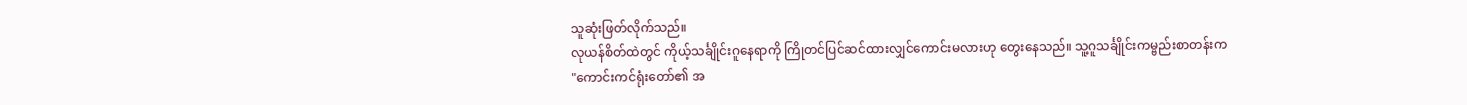သူဆုံးဖြတ်လိုက်သည်။
လုယန်စိတ်ထဲတွင် ကိုယ့်သင်္ချိုင်းဂူနေရာကို ကြိုတင်ပြင်ဆင်ထားလျှင်ကောင်းမလားဟု တွေးနေသည်။ သူ့ဂူသင်္ချိုင်းကမ္ဗည်းစာတန်းက
"ကောင်းကင်ရုံးတော်၏ အ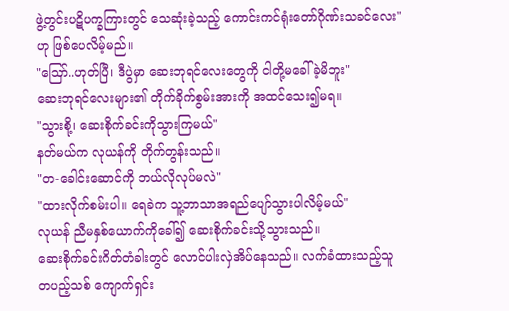ဖွဲ့တွင်းပဋိပက္ခကြားတွင် သေဆုံးခဲ့သည့် ကောင်းကင်ရုံးတော်ဂိုဏ်းသခင်လေး"ဟု ဖြစ်ပေလိမ့်မည်။
"ဪ..ဟုတ်ပြီ၊ ဒီပွဲမှာ ဆေးဘုရင်လေးတွေကို ငါတို့မခေါ်ခဲ့မိဘူး"
ဆေးဘုရင်လေးများ၏ တိုက်ခိုက်စွမ်းအားကို အထင်သေး၍မရ။
"သွားစို့၊ ဆေးစိုက်ခင်းကိုသွားကြမယ်"
နတ်မယ်က လုယန်ကို တိုက်တွန်းသည်။
"တ-ခေါင်းဆောင်ကို ဘယ်လိုလုပ်မလဲ"
"ထားလိုက်စမ်းပါ။ ရေခဲက သူ့ဘာသာအရည်ပျော်သွားပါလိမ့်မယ်"
လုယန် ညီမနှစ်ယောက်ကိုခေါ်၍ ဆေးစိုက်ခင်းသို့သွားသည်။
ဆေးစိုက်ခင်းဂိတ်တံခါးတွင် လောင်ပါးလှဲအိပ်နေသည်။ လက်ခံထားသည့်သူတပည့်သစ် ကျောက်ရှင်း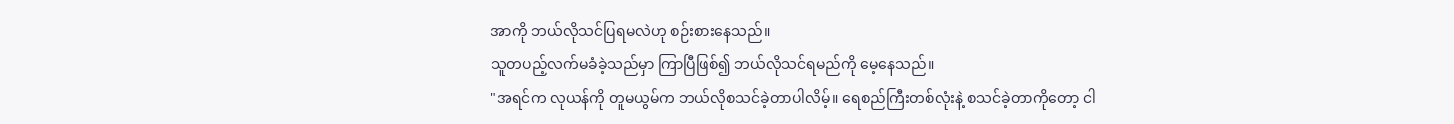အာကို ဘယ်လိုသင်ပြရမလဲဟု စဉ်းစားနေသည်။
သူတပည့်လက်မခံခဲ့သည်မှာ ကြာပြီဖြစ်၍ ဘယ်လိုသင်ရမည်ကို မေ့နေသည်။
"အရင်က လုယန်ကို တူမယွမ်က ဘယ်လိုစသင်ခဲ့တာပါလိမ့်။ ရေစည်ကြီးတစ်လုံးနဲ့ စသင်ခဲ့တာကိုတော့ ငါ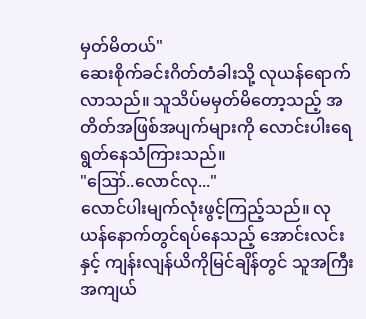မှတ်မိတယ်"
ဆေးစိုက်ခင်းဂိတ်တံခါးသို့ လုယန်ရောက်လာသည်။ သူသိပ်မမှတ်မိတော့သည့် အတိတ်အဖြစ်အပျက်များကို လောင်းပါးရေရွတ်နေသံကြားသည်။
"ဪ..လောင်လု..."
လောင်ပါးမျက်လုံးဖွင့်ကြည့်သည်။ လုယန်နောက်တွင်ရပ်နေသည့် အောင်းလင်းနှင့် ကျန်းလျန်ယိကိုမြင်ချိန်တွင် သူအကြီးအကျယ်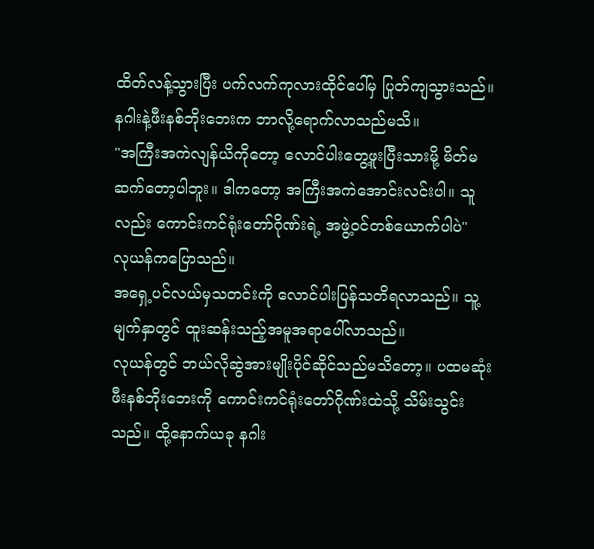ထိတ်လန့်သွားပြီး ပက်လက်ကုလားထိုင်ပေါ်မှ ပြုတ်ကျသွားသည်။
နဂါးနဲ့ဖီးနစ်ဘိုးဘေးက ဘာလို့ရောက်လာသည်မသိ။
"အကြီးအကဲလျန်ယိကိုတော့ လောင်ပါးတွေ့ဖူးပြီးသားမို့ မိတ်မဆက်တော့ပါဘူး။ ဒါကတော့ အကြီးအကဲအောင်းလင်းပါ။ သူလည်း ကောင်းကင်ရုံးတော်ဂိုဏ်းရဲ့ အဖွဲ့ဝင်တစ်ယောက်ပါပဲ"
လုယန်ကပြောသည်။
အရှေ့ပင်လယ်မှသတင်းကို လောင်ပါးပြန်သတိရလာသည်။ သူ့မျက်နှာတွင် ထူးဆန်းသည့်အမူအရာပေါ်လာသည်။
လုယန်တွင် ဘယ်လိုဆွဲအားမျိုးပိုင်ဆိုင်သည်မသိတော့။ ပထမဆုံး ဖီးနစ်ဘိုးဘေးကို ကောင်းကင်ရုံးတော်ဂိုဏ်းထဲသို့ သိမ်းသွင်းသည်။ ထို့နောက်ယခု နဂါး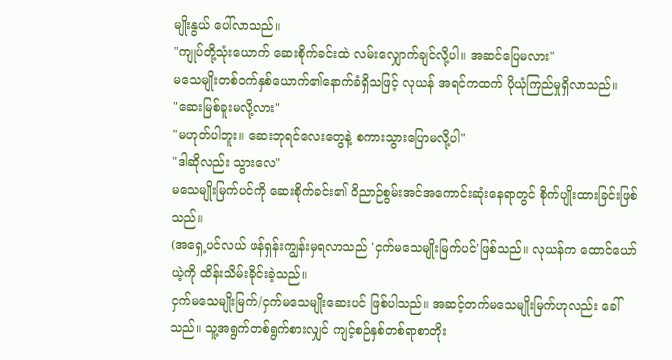မျိုးနွယ် ပေါ်လာသည်။
"ကျုပ်တို့သုံးယောက် ဆေးစိုက်ခင်းထဲ လမ်းလျှောက်ချင်လို့ပါ။ အဆင်ပြေမလား"
မသေမျိုးတစ်ဝက်နှစ်ယောက်၏နောက်ခံရှိသဖြင့် လုယန် အရင်ကထက် ပိုယုံကြည်မှုရှိလာသည်။
"ဆေးမြစ်ခူးမလို့လား"
"မဟုတ်ပါဘူး။ ဆေးဘုရင်လေးတွေနဲ့ စကားသွားပြောမလို့ပါ"
"ဒါဆိုလည်း သွားလေ"
မသေမျိုးမြက်ပင်ကို ဆေးစိုက်ခင်း၏ ဝိညာဉ်စွမ်းအင်အကောင်းဆုံးနေရာတွင် စိုက်ပျိုးထားခြင်းဖြစ်သည်။
(အရှေ့ပင်လယ် ဖန်ရှန်းကျွန်းမှရလာသည် 'ငှက်မသေမျိုးမြက်ပင်'ဖြစ်သည်။ လုယန်က ထောင်ယော်ယဲ့ကို ထိန်းသိမ်းခိုင်းခဲ့သည်။
ငှက်မသေမျိုးမြက်/ငှက်မသေမျိုးဆေးပင် ဖြစ်ပါသည်။ အဆင့်တက်မသေမျိုးမြက်ဟုလည်း ခေါ်သည်။ သူ့အရွက်တစ်ရွက်စားလျှင် ကျင့်စဉ်နှစ်တစ်ရာစာတိုး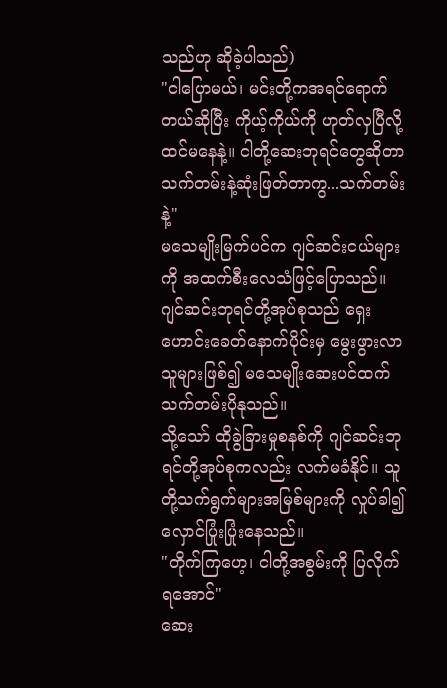သည်ဟု ဆိုခဲ့ပါသည်)
"ငါပြောမယ်၊ မင်းတို့ကအရင်ရောက်တယ်ဆိုပြီး ကိုယ့်ကိုယ်ကို ဟုတ်လှပြီလို့ထင်မနေနဲ့။ ငါတို့ဆေးဘုရင်တွေဆိုတာ သက်တမ်းနဲ့ဆုံးဖြတ်တာကွ...သက်တမ်းနဲ့"
မသေမျိုးမြက်ပင်က ဂျင်ဆင်းငယ်များကို အထက်စီးလေသံဖြင့်ပြောသည်။
ဂျင်ဆင်းဘုရင်တို့အုပ်စုသည် ရှေးဟောင်းခေတ်နောက်ပိုင်းမှ မွေးဖွားလာသူများဖြစ်၍ မသေမျိုးဆေးပင်ထက် သက်တမ်းပိုနုသည်။
သို့သော် ထိုခွဲခြားမှုစနစ်ကို ဂျင်ဆင်းဘုရင်တို့အုပ်စုကလည်း လက်မခံနိုင်။ သူတို့သက်ရွက်များအမြစ်များကို လှုပ်ခါ၍ လှောင်ပြုံးပြုံးနေသည်။
"တိုက်ကြဟေ့၊ ငါတို့အစွမ်းကို ပြလိုက်ရအောင်"
ဆေး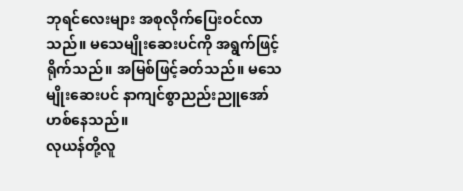ဘုရင်လေးများ အစုလိုက်ပြေးဝင်လာသည်။ မသေမျိုးဆေးပင်ကို အရွက်ဖြင့်ရိုက်သည်။ အမြစ်ဖြင့်ခတ်သည်။ မသေမျိုးဆေးပင် နာကျင်စွာညည်းညူအော်ဟစ်နေသည်။
လုယန်တို့လူ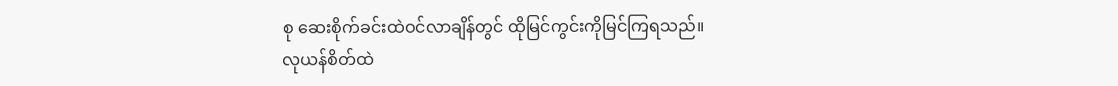စု ဆေးစိုက်ခင်းထဲဝင်လာချိန်တွင် ထိုမြင်ကွင်းကိုမြင်ကြရသည်။
လုယန်စိတ်ထဲ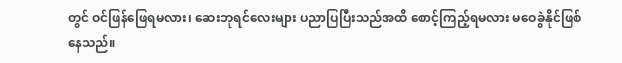တွင် ဝင်ဖြန်ဖြေရမလား၊ ဆေးဘုရင်လေးများ ပညာပြပြီးသည်အထိ စောင့်ကြည့်ရမလား မဝေခွဲနိုင်ဖြစ်နေသည်။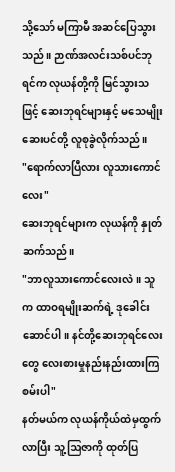သို့သော် မကြာမီ အဆင်ပြေသွားသည်။ ဉာဏ်အလင်းသစ်ပင်ဘုရင်က လုယန်တို့ကို မြင်သွားသဖြင့် ဆေးဘုရင်များနှင့် မသေမျိုးဆေးပင်တို့ လူစုခွဲလိုက်သည်။
"ရောက်လာပြီလား လူသားကောင်လေး"
ဆေးဘုရင်များက လုယန်ကို နှုတ်ဆက်သည်။
"ဘာလူသားကောင်လေးလဲ။ သူက ထာဝရမျိုးဆက်ရဲ့ ဒုခေါင်းဆောင်ပါ။ နင်တို့ဆေးဘုရင်လေးတွေ လေးစားမှုနည်းနည်းထားကြစမ်းပါ"
နတ်မယ်က လုယန်ကိုယ်ထဲမှထွက်လာပြီး သူ့ဩဇာကို ထုတ်ပြ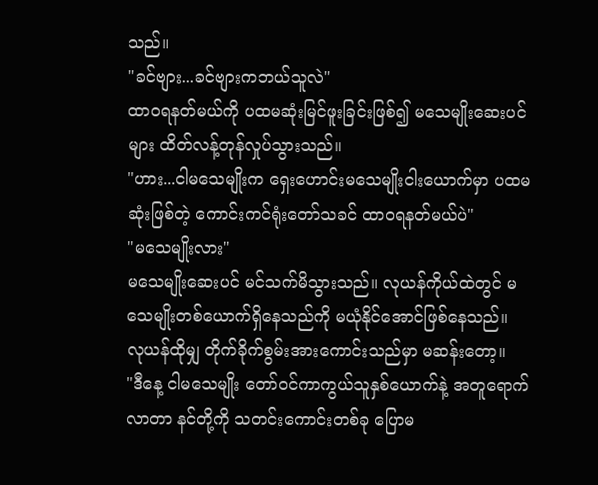သည်။
"ခင်ဗျား...ခင်ဗျားကဘယ်သူလဲ"
ထာဝရနတ်မယ်ကို ပထမဆုံးမြင်ဖူးခြင်းဖြစ်၍ မသေမျိုးဆေးပင်များ ထိတ်လန့်တုန်လှုပ်သွားသည်။
"ဟား...ငါမသေမျိုးက ရှေးဟောင်းမသေမျိုးငါးယောက်မှာ ပထမဆုံးဖြစ်တဲ့ ကောင်းကင်ရုံးတော်သခင် ထာဝရနတ်မယ်ပဲ"
"မသေမျိုးလား"
မသေမျိုးဆေးပင် မင်သက်မိသွားသည်။ လုယန်ကိုယ်ထဲတွင် မသေမျိုးတစ်ယောက်ရှိနေသည်ကို မယုံနိုင်အောင်ဖြစ်နေသည်။
လုယန်ထိုမျှ တိုက်ခိုက်စွမ်းအားကောင်းသည်မှာ မဆန်းတော့။
"ဒီနေ့ ငါမသေမျိုး တော်ဝင်ကာကွယ်သူနှစ်ယောက်နဲ့ အတူရောက်လာတာ နင်တို့ကို သတင်းကောင်းတစ်ခု ပြောမ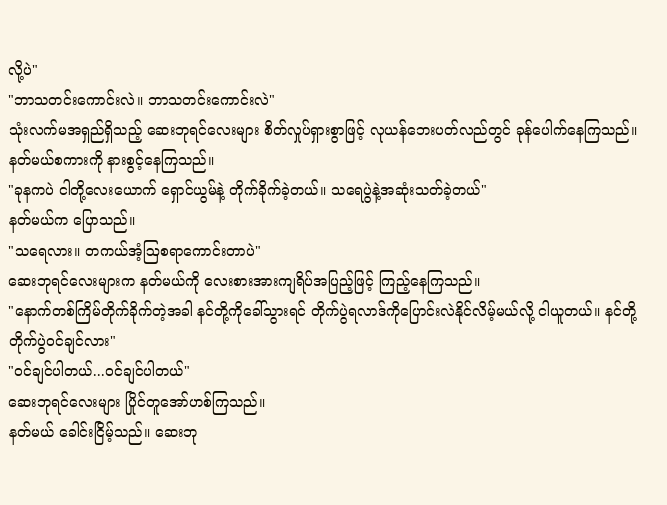လို့ပဲ"
"ဘာသတင်းကောင်းလဲ။ ဘာသတင်းကောင်းလဲ"
သုံးလက်မအရှည်ရှိသည့် ဆေးဘုရင်လေးများ စိတ်လှုပ်ရှားစွာဖြင့် လုယန်ဘေးပတ်လည်တွင် ခုန်ပေါက်နေကြသည်။ နတ်မယ်စကားကို နားစွင့်နေကြသည်။
"ခုနကပဲ ငါတို့လေးယောက် ရှောင်ယွမ်နဲ့ တိုက်ခိုက်ခဲ့တယ်။ သရေပွဲနဲ့အဆုံးသတ်ခဲ့တယ်"
နတ်မယ်က ပြောသည်။
"သရေလား။ တကယ်အံ့ဩစရာကောင်းတာပဲ"
ဆေးဘုရင်လေးများက နတ်မယ်ကို လေးစားအားကျရိပ်အပြည့်ဖြင့် ကြည့်နေကြသည်။
"နောက်တစ်ကြိမ်တိုက်ခိုက်တဲ့အခါ နင်တို့ကိုခေါ်သွားရင် တိုက်ပွဲရလာဒ်ကိုပြောင်းလဲနိုင်လိမ့်မယ်လို့ ငါယူတယ်။ နင်တို့တိုက်ပွဲဝင်ချင်လား"
"ဝင်ချင်ပါတယ်...ဝင်ချင်ပါတယ်"
ဆေးဘုရင်လေးများ ပြိုင်တူအော်ဟစ်ကြသည်။
နတ်မယ် ခေါင်းငြိမ့်သည်။ ဆေးဘု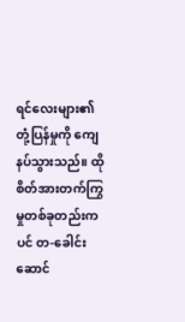ရင်လေးများ၏ တုံ့ပြန်မှုကို ကျေနပ်သွားသည်။ ထိုစိတ်အားတက်ကြွမှုတစ်ခုတည်းကပင် တ-ခေါင်းဆောင်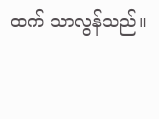ထက် သာလွန်သည်။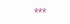***